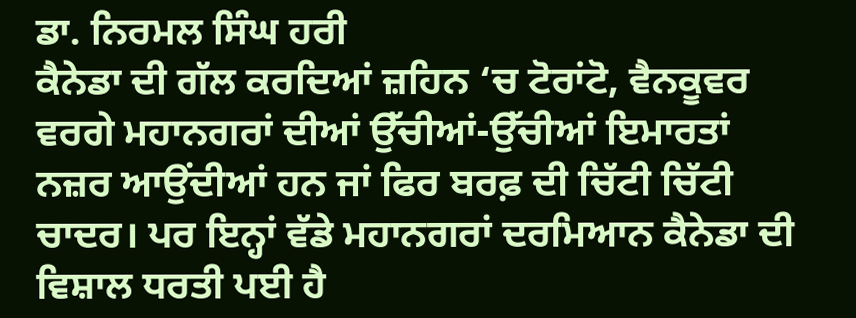ਡਾ. ਨਿਰਮਲ ਸਿੰਘ ਹਰੀ
ਕੈਨੇਡਾ ਦੀ ਗੱਲ ਕਰਦਿਆਂ ਜ਼ਹਿਨ ‘ਚ ਟੋਰਾਂਟੋ, ਵੈਨਕੂਵਰ ਵਰਗੇ ਮਹਾਨਗਰਾਂ ਦੀਆਂ ਉੱਚੀਆਂ-ਉੱਚੀਆਂ ਇਮਾਰਤਾਂ ਨਜ਼ਰ ਆਉਂਦੀਆਂ ਹਨ ਜਾਂ ਫਿਰ ਬਰਫ਼ ਦੀ ਚਿੱਟੀ ਚਿੱਟੀ ਚਾਦਰ। ਪਰ ਇਨ੍ਹਾਂ ਵੱਡੇ ਮਹਾਨਗਰਾਂ ਦਰਮਿਆਨ ਕੈਨੇਡਾ ਦੀ ਵਿਸ਼ਾਲ ਧਰਤੀ ਪਈ ਹੈ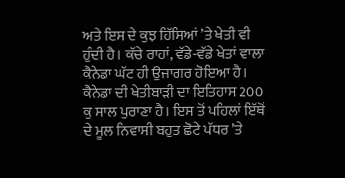ਅਤੇ ਇਸ ਦੇ ਕੁਝ ਹਿੱਸਿਆਂ ’ਤੇ ਖੇਤੀ ਵੀ ਹੁੰਦੀ ਹੈ। ਕੱਚੇ ਰਾਹਾਂ, ਵੱਡੇ-ਵੱਡੇ ਖੇਤਾਂ ਵਾਲਾ ਕੈਨੇਡਾ ਘੱਟ ਹੀ ਉਜਾਗਰ ਹੋਇਆ ਹੈ।
ਕੈਨੇਡਾ ਦੀ ਖੇਤੀਬਾੜੀ ਦਾ ਇਤਿਹਾਸ 200 ਕੁ ਸਾਲ ਪੁਰਾਣਾ ਹੈ। ਇਸ ਤੋਂ ਪਹਿਲਾਂ ਇੱਥੋਂ ਦੇ ਮੂਲ ਨਿਵਾਸੀ ਬਹੁਤ ਛੋਟੇ ਪੱਧਰ ’ਤੇ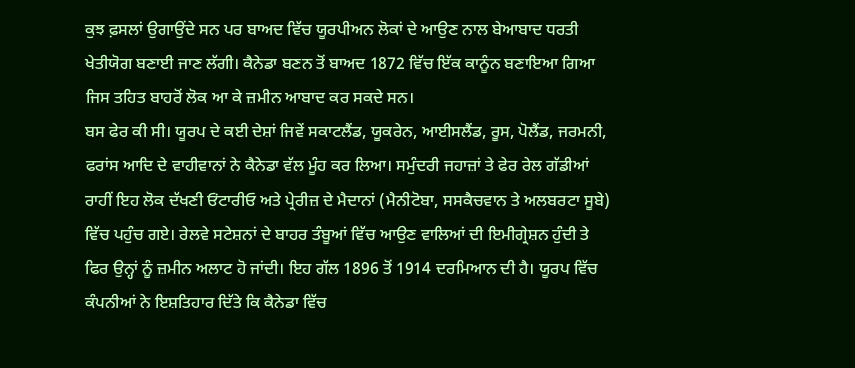ਕੁਝ ਫ਼ਸਲਾਂ ਉਗਾਉਂਦੇ ਸਨ ਪਰ ਬਾਅਦ ਵਿੱਚ ਯੂਰਪੀਅਨ ਲੋਕਾਂ ਦੇ ਆਉਣ ਨਾਲ ਬੇਆਬਾਦ ਧਰਤੀ ਖੇਤੀਯੋਗ ਬਣਾਈ ਜਾਣ ਲੱਗੀ। ਕੈਨੇਡਾ ਬਣਨ ਤੋਂ ਬਾਅਦ 1872 ਵਿੱਚ ਇੱਕ ਕਾਨੂੰਨ ਬਣਾਇਆ ਗਿਆ ਜਿਸ ਤਹਿਤ ਬਾਹਰੋਂ ਲੋਕ ਆ ਕੇ ਜ਼ਮੀਨ ਆਬਾਦ ਕਰ ਸਕਦੇ ਸਨ।
ਬਸ ਫੇਰ ਕੀ ਸੀ। ਯੂਰਪ ਦੇ ਕਈ ਦੇਸ਼ਾਂ ਜਿਵੇਂ ਸਕਾਟਲੈਂਡ, ਯੂਕਰੇਨ, ਆਈਸਲੈਂਡ, ਰੂਸ, ਪੋਲੈਂਡ, ਜਰਮਨੀ, ਫਰਾਂਸ ਆਦਿ ਦੇ ਵਾਹੀਵਾਨਾਂ ਨੇ ਕੈਨੇਡਾ ਵੱਲ ਮੂੰਹ ਕਰ ਲਿਆ। ਸਮੁੰਦਰੀ ਜਹਾਜ਼ਾਂ ਤੇ ਫੇਰ ਰੇਲ ਗੱਡੀਆਂ ਰਾਹੀਂ ਇਹ ਲੋਕ ਦੱਖਣੀ ਓਂਟਾਰੀਓ ਅਤੇ ਪ੍ਰੇਰੀਜ਼ ਦੇ ਮੈਦਾਨਾਂ (ਮੈਨੀਟੋਬਾ, ਸਸਕੈਚਵਾਨ ਤੇ ਅਲਬਰਟਾ ਸੂਬੇ) ਵਿੱਚ ਪਹੁੰਚ ਗਏ। ਰੇਲਵੇ ਸਟੇਸ਼ਨਾਂ ਦੇ ਬਾਹਰ ਤੰਬੂਆਂ ਵਿੱਚ ਆਉਣ ਵਾਲਿਆਂ ਦੀ ਇਮੀਗ੍ਰੇਸ਼ਨ ਹੁੰਦੀ ਤੇ ਫਿਰ ਉਨ੍ਹਾਂ ਨੂੰ ਜ਼ਮੀਨ ਅਲਾਟ ਹੋ ਜਾਂਦੀ। ਇਹ ਗੱਲ 1896 ਤੋਂ 1914 ਦਰਮਿਆਨ ਦੀ ਹੈ। ਯੂਰਪ ਵਿੱਚ ਕੰਪਨੀਆਂ ਨੇ ਇਸ਼ਤਿਹਾਰ ਦਿੱਤੇ ਕਿ ਕੈਨੇਡਾ ਵਿੱਚ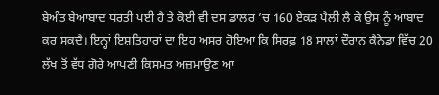ਬੇਅੰਤ ਬੇਆਬਾਦ ਧਰਤੀ ਪਈ ਹੈ ਤੇ ਕੋਈ ਵੀ ਦਸ ਡਾਲਰ ’ਚ 160 ਏਕੜ ਪੈਲੀ ਲੈ ਕੇ ਉਸ ਨੂੰ ਆਬਾਦ ਕਰ ਸਕਦੈ। ਇਨ੍ਹਾਂ ਇਸ਼ਤਿਹਾਰਾਂ ਦਾ ਇਹ ਅਸਰ ਹੋਇਆ ਕਿ ਸਿਰਫ਼ 18 ਸਾਲਾਂ ਦੌਰਾਨ ਕੈਨੇਡਾ ਵਿੱਚ 20 ਲੱਖ ਤੋਂ ਵੱਧ ਗੋਰੇ ਆਪਣੀ ਕਿਸਮਤ ਅਜ਼ਮਾਉਣ ਆ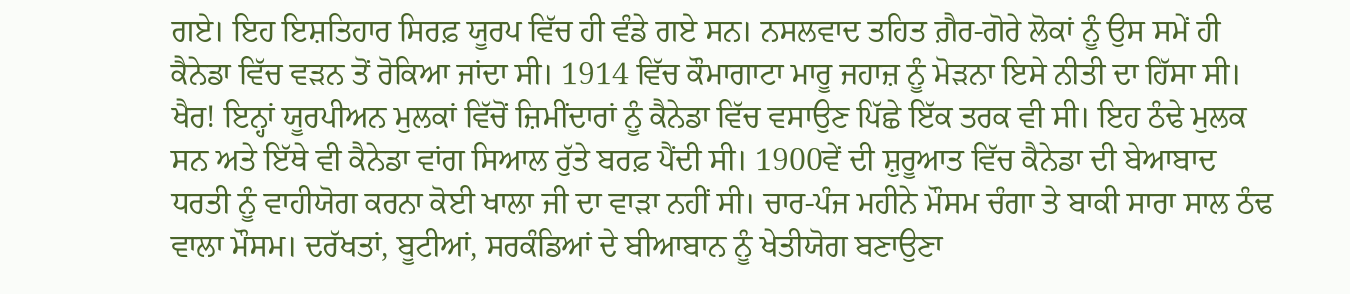ਗਏ। ਇਹ ਇਸ਼ਤਿਹਾਰ ਸਿਰਫ਼ ਯੂਰਪ ਵਿੱਚ ਹੀ ਵੰਡੇ ਗਏ ਸਨ। ਨਸਲਵਾਦ ਤਹਿਤ ਗ਼ੈਰ-ਗੋਰੇ ਲੋਕਾਂ ਨੂੰ ਉਸ ਸਮੇਂ ਹੀ ਕੈਨੇਡਾ ਵਿੱਚ ਵੜਨ ਤੋਂ ਰੋਕਿਆ ਜਾਂਦਾ ਸੀ। 1914 ਵਿੱਚ ਕੌਮਾਗਾਟਾ ਮਾਰੂ ਜਹਾਜ਼ ਨੂੰ ਮੋੜਨਾ ਇਸੇ ਨੀਤੀ ਦਾ ਹਿੱਸਾ ਸੀ।
ਖੈਰ! ਇਨ੍ਹਾਂ ਯੂਰਪੀਅਨ ਮੁਲਕਾਂ ਵਿੱਚੋਂ ਜ਼ਿਮੀਂਦਾਰਾਂ ਨੂੰ ਕੈਨੇਡਾ ਵਿੱਚ ਵਸਾਉਣ ਪਿੱਛੇ ਇੱਕ ਤਰਕ ਵੀ ਸੀ। ਇਹ ਠੰਢੇ ਮੁਲਕ ਸਨ ਅਤੇ ਇੱਥੇ ਵੀ ਕੈਨੇਡਾ ਵਾਂਗ ਸਿਆਲ ਰੁੱਤੇ ਬਰਫ਼ ਪੈਂਦੀ ਸੀ। 1900ਵੇਂ ਦੀ ਸ਼ੁਰੂਆਤ ਵਿੱਚ ਕੈਨੇਡਾ ਦੀ ਬੇਆਬਾਦ ਧਰਤੀ ਨੂੰ ਵਾਹੀਯੋਗ ਕਰਨਾ ਕੋਈ ਖਾਲਾ ਜੀ ਦਾ ਵਾੜਾ ਨਹੀਂ ਸੀ। ਚਾਰ-ਪੰਜ ਮਹੀਨੇ ਮੌਸਮ ਚੰਗਾ ਤੇ ਬਾਕੀ ਸਾਰਾ ਸਾਲ ਠੰਢ ਵਾਲਾ ਮੌਸਮ। ਦਰੱਖਤਾਂ, ਬੂਟੀਆਂ, ਸਰਕੰਡਿਆਂ ਦੇ ਬੀਆਬਾਨ ਨੂੰ ਖੇਤੀਯੋਗ ਬਣਾਉਣਾ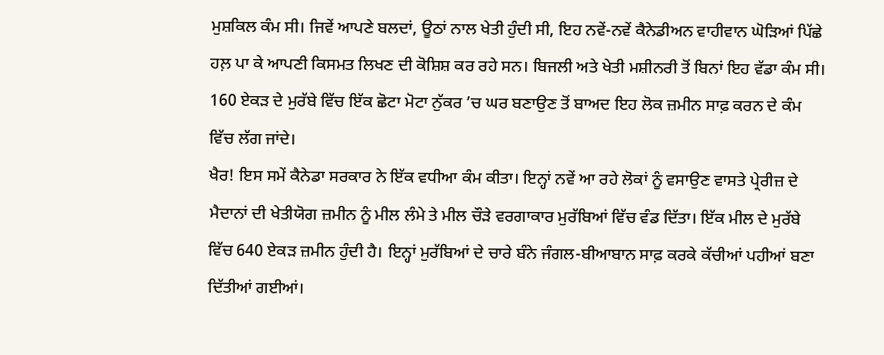ਮੁਸ਼ਕਿਲ ਕੰਮ ਸੀ। ਜਿਵੇਂ ਆਪਣੇ ਬਲਦਾਂ, ਊਠਾਂ ਨਾਲ ਖੇਤੀ ਹੁੰਦੀ ਸੀ, ਇਹ ਨਵੇਂ-ਨਵੇਂ ਕੈਨੇਡੀਅਨ ਵਾਹੀਵਾਨ ਘੋੜਿਆਂ ਪਿੱਛੇ ਹਲ਼ ਪਾ ਕੇ ਆਪਣੀ ਕਿਸਮਤ ਲਿਖਣ ਦੀ ਕੋਸ਼ਿਸ਼ ਕਰ ਰਹੇ ਸਨ। ਬਿਜਲੀ ਅਤੇ ਖੇਤੀ ਮਸ਼ੀਨਰੀ ਤੋਂ ਬਿਨਾਂ ਇਹ ਵੱਡਾ ਕੰਮ ਸੀ। 160 ਏਕੜ ਦੇ ਮੁਰੱਬੇ ਵਿੱਚ ਇੱਕ ਛੋਟਾ ਮੋਟਾ ਨੁੱਕਰ ’ਚ ਘਰ ਬਣਾਉਣ ਤੋਂ ਬਾਅਦ ਇਹ ਲੋਕ ਜ਼ਮੀਨ ਸਾਫ਼ ਕਰਨ ਦੇ ਕੰਮ ਵਿੱਚ ਲੱਗ ਜਾਂਦੇ।
ਖੈਰ! ਇਸ ਸਮੇਂ ਕੈਨੇਡਾ ਸਰਕਾਰ ਨੇ ਇੱਕ ਵਧੀਆ ਕੰਮ ਕੀਤਾ। ਇਨ੍ਹਾਂ ਨਵੇਂ ਆ ਰਹੇ ਲੋਕਾਂ ਨੂੰ ਵਸਾਉਣ ਵਾਸਤੇ ਪ੍ਰੇਰੀਜ਼ ਦੇ ਮੈਦਾਨਾਂ ਦੀ ਖੇਤੀਯੋਗ ਜ਼ਮੀਨ ਨੂੰ ਮੀਲ ਲੰਮੇ ਤੇ ਮੀਲ ਚੌੜੇ ਵਰਗਾਕਾਰ ਮੁਰੱਬਿਆਂ ਵਿੱਚ ਵੰਡ ਦਿੱਤਾ। ਇੱਕ ਮੀਲ ਦੇ ਮੁਰੱਬੇ ਵਿੱਚ 640 ਏਕੜ ਜ਼ਮੀਨ ਹੁੰਦੀ ਹੈ। ਇਨ੍ਹਾਂ ਮੁਰੱਬਿਆਂ ਦੇ ਚਾਰੇ ਬੰਨੇ ਜੰਗਲ-ਬੀਆਬਾਨ ਸਾਫ਼ ਕਰਕੇ ਕੱਚੀਆਂ ਪਹੀਆਂ ਬਣਾ ਦਿੱਤੀਆਂ ਗਈਆਂ।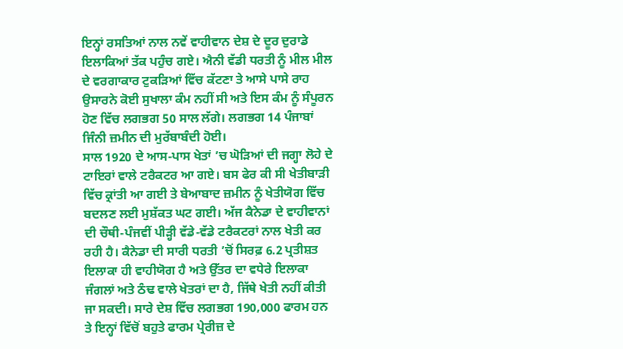ਇਨ੍ਹਾਂ ਰਸਤਿਆਂ ਨਾਲ ਨਵੇਂ ਵਾਹੀਵਾਨ ਦੇਸ਼ ਦੇ ਦੂਰ ਦੁਰਾਡੇ ਇਲਾਕਿਆਂ ਤੱਕ ਪਹੁੰਚ ਗਏ। ਐਨੀ ਵੱਡੀ ਧਰਤੀ ਨੂੰ ਮੀਲ ਮੀਲ ਦੇ ਵਰਗਾਕਾਰ ਟੁਕੜਿਆਂ ਵਿੱਚ ਕੱਟਣਾ ਤੇ ਆਸੇ ਪਾਸੇ ਰਾਹ ਉਸਾਰਨੇ ਕੋਈ ਸੁਖਾਲਾ ਕੰਮ ਨਹੀਂ ਸੀ ਅਤੇ ਇਸ ਕੰਮ ਨੂੰ ਸੰਪੂਰਨ ਹੋਣ ਵਿੱਚ ਲਗਭਗ 50 ਸਾਲ ਲੱਗੇ। ਲਗਭਗ 14 ਪੰਜਾਬਾਂ ਜਿੰਨੀ ਜ਼ਮੀਨ ਦੀ ਮੁਰੱਬਾਬੰਦੀ ਹੋਈ।
ਸਾਲ 1920 ਦੇ ਆਸ-ਪਾਸ ਖੇਤਾਂ ’ਚ ਘੋੜਿਆਂ ਦੀ ਜਗ੍ਹਾ ਲੋਹੇ ਦੇ ਟਾਇਰਾਂ ਵਾਲੇ ਟਰੈਕਟਰ ਆ ਗਏ। ਬਸ ਫੇਰ ਕੀ ਸੀ ਖੇਤੀਬਾੜੀ ਵਿੱਚ ਕ੍ਰਾਂਤੀ ਆ ਗਈ ਤੇ ਬੇਆਬਾਦ ਜ਼ਮੀਨ ਨੂੰ ਖੇਤੀਯੋਗ ਵਿੱਚ ਬਦਲਣ ਲਈ ਮੁਸ਼ੱਕਤ ਘਟ ਗਈ। ਅੱਜ ਕੈਨੇਡਾ ਦੇ ਵਾਹੀਵਾਨਾਂ ਦੀ ਚੌਥੀ-ਪੰਜਵੀਂ ਪੀੜ੍ਹੀ ਵੱਡੇ-ਵੱਡੇ ਟਰੈਕਟਰਾਂ ਨਾਲ ਖੇਤੀ ਕਰ ਰਹੀ ਹੈ। ਕੈਨੇਡਾ ਦੀ ਸਾਰੀ ਧਰਤੀ ’ਚੋਂ ਸਿਰਫ਼ 6.2 ਪ੍ਰਤੀਸ਼ਤ ਇਲਾਕਾ ਹੀ ਵਾਹੀਯੋਗ ਹੈ ਅਤੇ ਉੱਤਰ ਦਾ ਵਧੇਰੇ ਇਲਾਕਾ ਜੰਗਲਾਂ ਅਤੇ ਠੰਢ ਵਾਲੇ ਖੇਤਰਾਂ ਦਾ ਹੈ, ਜਿੱਥੇ ਖੇਤੀ ਨਹੀਂ ਕੀਤੀ ਜਾ ਸਕਦੀ। ਸਾਰੇ ਦੇਸ਼ ਵਿੱਚ ਲਗਭਗ 190,000 ਫਾਰਮ ਹਨ ਤੇ ਇਨ੍ਹਾਂ ਵਿੱਚੋਂ ਬਹੁਤੇ ਫਾਰਮ ਪ੍ਰੇਰੀਜ਼ ਦੇ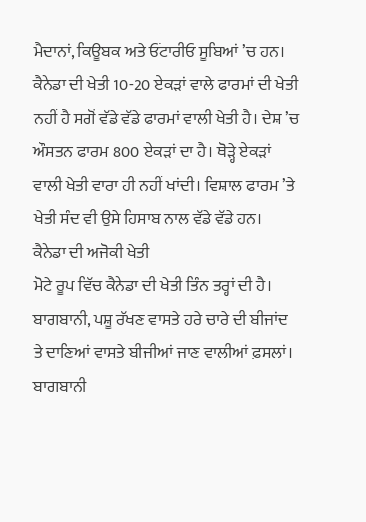ਮੈਦਾਨਾਂ, ਕਿਊਬਕ ਅਤੇ ਓਂਟਾਰੀਓ ਸੂਬਿਆਂ ’ਚ ਹਨ। ਕੈਨੇਡਾ ਦੀ ਖੇਤੀ 10-20 ਏਕੜਾਂ ਵਾਲੇ ਫਾਰਮਾਂ ਦੀ ਖੇਤੀ ਨਹੀਂ ਹੈ ਸਗੋਂ ਵੱਡੇ ਵੱਡੇ ਫਾਰਮਾਂ ਵਾਲੀ ਖੇਤੀ ਹੈ। ਦੇਸ਼ ’ਚ ਔਸਤਨ ਫਾਰਮ 800 ਏਕੜਾਂ ਦਾ ਹੈ। ਥੋੜ੍ਹੇ ਏਕੜਾਂ ਵਾਲੀ ਖੇਤੀ ਵਾਰਾ ਹੀ ਨਹੀਂ ਖਾਂਦੀ। ਵਿਸ਼ਾਲ ਫਾਰਮ ’ਤੇ ਖੇਤੀ ਸੰਦ ਵੀ ਉਸੇ ਹਿਸਾਬ ਨਾਲ ਵੱਡੇ ਵੱਡੇ ਹਨ।
ਕੈਨੇਡਾ ਦੀ ਅਜੋਕੀ ਖੇਤੀ
ਮੋਟੇ ਰੂਪ ਵਿੱਚ ਕੈਨੇਡਾ ਦੀ ਖੇਤੀ ਤਿੰਨ ਤਰ੍ਹਾਂ ਦੀ ਹੈ। ਬਾਗਬਾਨੀ, ਪਸ਼ੂ ਰੱਖਣ ਵਾਸਤੇ ਹਰੇ ਚਾਰੇ ਦੀ ਬੀਜਾਂਦ ਤੇ ਦਾਣਿਆਂ ਵਾਸਤੇ ਬੀਜੀਆਂ ਜਾਣ ਵਾਲੀਆਂ ਫ਼ਸਲਾਂ। ਬਾਗਬਾਨੀ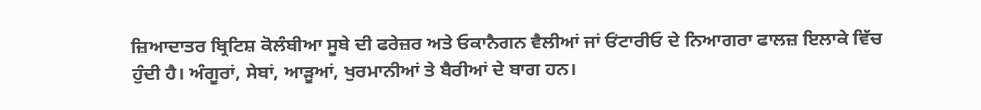ਜ਼ਿਆਦਾਤਰ ਬ੍ਰਿਟਿਸ਼ ਕੋਲੰਬੀਆ ਸੂਬੇ ਦੀ ਫਰੇਜ਼ਰ ਅਤੇ ਓਕਾਨੈਗਨ ਵੈਲੀਆਂ ਜਾਂ ਓਂਟਾਰੀਓ ਦੇ ਨਿਆਗਰਾ ਫਾਲਜ਼ ਇਲਾਕੇ ਵਿੱਚ ਹੁੰਦੀ ਹੈ। ਅੰਗੂਰਾਂ, ਸੇਬਾਂ, ਆੜੂਆਂ, ਖੁਰਮਾਨੀਆਂ ਤੇ ਬੈਰੀਆਂ ਦੇ ਬਾਗ ਹਨ।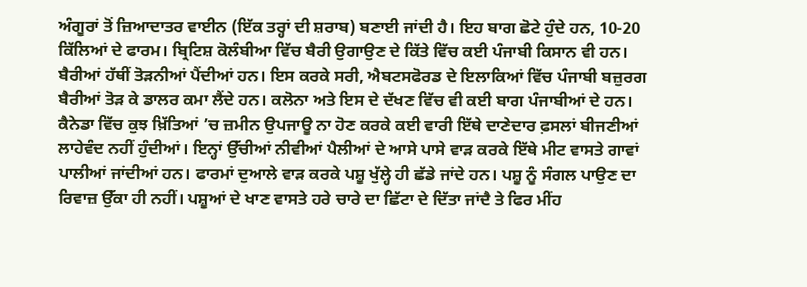ਅੰਗੂਰਾਂ ਤੋਂ ਜ਼ਿਆਦਾਤਰ ਵਾਈਨ (ਇੱਕ ਤਰ੍ਹਾਂ ਦੀ ਸ਼ਰਾਬ) ਬਣਾਈ ਜਾਂਦੀ ਹੈ। ਇਹ ਬਾਗ ਛੋਟੇ ਹੁੰਦੇ ਹਨ, 10-20 ਕਿੱਲਿਆਂ ਦੇ ਫਾਰਮ। ਬ੍ਰਿਟਿਸ਼ ਕੋਲੰਬੀਆ ਵਿੱਚ ਬੈਰੀ ਉਗਾਉਣ ਦੇ ਕਿੱਤੇ ਵਿੱਚ ਕਈ ਪੰਜਾਬੀ ਕਿਸਾਨ ਵੀ ਹਨ। ਬੈਰੀਆਂ ਹੱਥੀਂ ਤੋੜਨੀਆਂ ਪੈਂਦੀਆਂ ਹਨ। ਇਸ ਕਰਕੇ ਸਰੀ, ਐਬਟਸਫੋਰਡ ਦੇ ਇਲਾਕਿਆਂ ਵਿੱਚ ਪੰਜਾਬੀ ਬਜ਼ੁਰਗ ਬੈਰੀਆਂ ਤੋੜ ਕੇ ਡਾਲਰ ਕਮਾ ਲੈਂਦੇ ਹਨ। ਕਲੋਨਾ ਅਤੇ ਇਸ ਦੇ ਦੱਖਣ ਵਿੱਚ ਵੀ ਕਈ ਬਾਗ ਪੰਜਾਬੀਆਂ ਦੇ ਹਨ।
ਕੈਨੇਡਾ ਵਿੱਚ ਕੁਝ ਖ਼ਿੱਤਿਆਂ ’ਚ ਜ਼ਮੀਨ ਉਪਜਾਊ ਨਾ ਹੋਣ ਕਰਕੇ ਕਈ ਵਾਰੀ ਇੱਥੇ ਦਾਣੇਦਾਰ ਫ਼ਸਲਾਂ ਬੀਜਣੀਆਂ ਲਾਹੇਵੰਦ ਨਹੀਂ ਹੁੰਦੀਆਂ। ਇਨ੍ਹਾਂ ਉੱਚੀਆਂ ਨੀਵੀਆਂ ਪੈਲੀਆਂ ਦੇ ਆਸੇ ਪਾਸੇ ਵਾੜ ਕਰਕੇ ਇੱਥੇ ਮੀਟ ਵਾਸਤੇ ਗਾਵਾਂ ਪਾਲੀਆਂ ਜਾਂਦੀਆਂ ਹਨ। ਫਾਰਮਾਂ ਦੁਆਲੇ ਵਾੜ ਕਰਕੇ ਪਸ਼ੂ ਖੁੱਲ੍ਹੇ ਹੀ ਛੱਡੇ ਜਾਂਦੇ ਹਨ। ਪਸ਼ੂ ਨੂੰ ਸੰਗਲ ਪਾਉਣ ਦਾ ਰਿਵਾਜ਼ ਉੱਕਾ ਹੀ ਨਹੀਂ। ਪਸ਼ੂਆਂ ਦੇ ਖਾਣ ਵਾਸਤੇ ਹਰੇ ਚਾਰੇ ਦਾ ਛਿੱਟਾ ਦੇ ਦਿੱਤਾ ਜਾਂਦੈ ਤੇ ਫਿਰ ਮੀਂਹ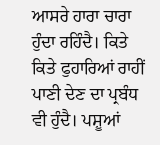ਆਸਰੇ ਹਾਰਾ ਚਾਰਾ ਹੁੰਦਾ ਰਹਿੰਦੈ। ਕਿਤੇ ਕਿਤੇ ਫੁਹਾਰਿਆਂ ਰਾਹੀਂ ਪਾਣੀ ਦੇਣ ਦਾ ਪ੍ਰਬੰਧ ਵੀ ਹੁੰਦੈ। ਪਸ਼ੂਆਂ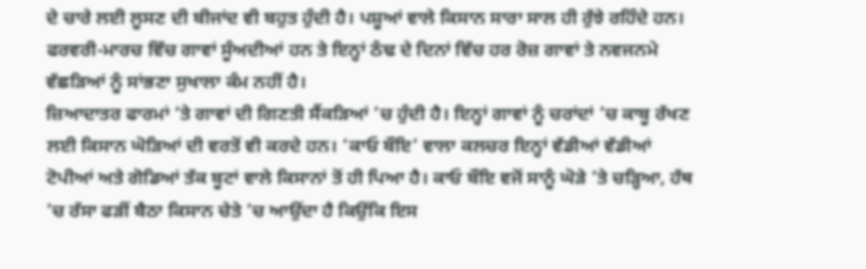ਦੇ ਚਾਰੇ ਲਈ ਲੂਸਣ ਦੀ ਬੀਜਾਂਦ ਵੀ ਬਹੁਤ ਹੁੰਦੀ ਹੈ। ਪਸ਼ੂਆਂ ਵਾਲੇ ਕਿਸਾਨ ਸਾਰਾ ਸਾਲ ਹੀ ਰੁੱਝੇ ਰਹਿੰਦੇ ਹਨ। ਫਰਵਰੀ-ਮਾਰਚ ਵਿੱਚ ਗਾਵਾਂ ਸੂੰਅਦੀਆਂ ਹਨ ਤੇ ਇਨ੍ਹਾਂ ਠੰਢ ਦੇ ਦਿਨਾਂ ਵਿੱਚ ਹਰ ਰੋਜ਼ ਗਾਵਾਂ ਤੇ ਨਵਜਨਮੇ ਵੱਛੜਿਆਂ ਨੂੰ ਸਾਂਭਣਾ ਸੁਖਾਲਾ ਕੰਮ ਨਹੀਂ ਹੈ।
ਜ਼ਿਆਦਾਤਰ ਫਾਰਮਾਂ ’ਤੇ ਗਾਵਾਂ ਦੀ ਗਿਣਤੀ ਸੈਂਕੜਿਆਂ ’ਚ ਹੁੰਦੀ ਹੈ। ਇਨ੍ਹਾਂ ਗਾਵਾਂ ਨੂੰ ਚਰਾਂਦਾਂ ’ਚ ਕਾਬੂ ਰੱਖਣ ਲਈ ਕਿਸਾਨ ਘੋੜਿਆਂ ਦੀ ਵਰਤੋਂ ਵੀ ਕਰਦੇ ਹਨ। ‘ਕਾਓ ਬੌਇ’ ਵਾਲਾ ਕਲਚਰ ਇਨ੍ਹਾਂ ਵੱਡੀਆਂ ਵੱਡੀਆਂ ਟੋਪੀਆਂ ਅਤੇ ਗੋਡਿਆਂ ਤੱਕ ਬੂਟਾਂ ਵਾਲੇ ਕਿਸਾਨਾਂ ਤੋਂ ਹੀ ਪਿਆ ਹੈ। ਕਾਓ ਬੌਇ ਵਜੋਂ ਸਾਨੂੰ ਘੋੜੇ ’ਤੇ ਚੜ੍ਹਿਆ, ਹੱਥ ’ਚ ਰੱਸਾ ਫੜੀਂ ਬੈਠਾ ਕਿਸਾਨ ਚੇਤੇ ’ਚ ਆਉਂਦਾ ਹੈ ਕਿਉਂਕਿ ਇਸ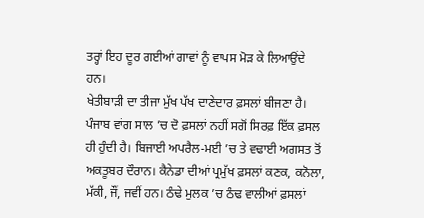ਤਰ੍ਹਾਂ ਇਹ ਦੂਰ ਗਈਆਂ ਗਾਵਾਂ ਨੂੰ ਵਾਪਸ ਮੋੜ ਕੇ ਲਿਆਉਂਦੇ ਹਨ।
ਖੇਤੀਬਾੜੀ ਦਾ ਤੀਜਾ ਮੁੱਖ ਪੱਖ ਦਾਣੇਦਾਰ ਫ਼ਸਲਾਂ ਬੀਜਣਾ ਹੈ। ਪੰਜਾਬ ਵਾਂਗ ਸਾਲ ’ਚ ਦੋ ਫ਼ਸਲਾਂ ਨਹੀਂ ਸਗੋਂ ਸਿਰਫ਼ ਇੱਕ ਫ਼ਸਲ ਹੀ ਹੁੰਦੀ ਹੈ। ਬਿਜਾਈ ਅਪਰੈਲ-ਮਈ ’ਚ ਤੇ ਵਢਾਈ ਅਗਸਤ ਤੋਂ ਅਕਤੂਬਰ ਦੌਰਾਨ। ਕੈਨੇਡਾ ਦੀਆਂ ਪ੍ਰਮੁੱਖ ਫ਼ਸਲਾਂ ਕਣਕ, ਕਨੋਲਾ, ਮੱਕੀ, ਜੌਂ, ਜਵੀਂ ਹਨ। ਠੰਢੇ ਮੁਲਕ ’ਚ ਠੰਢ ਵਾਲੀਆਂ ਫ਼ਸਲਾਂ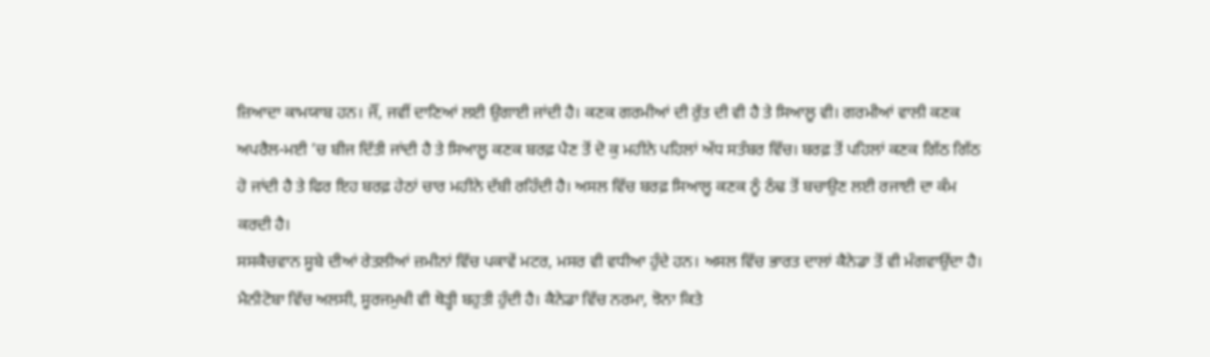ਜ਼ਿਆਦਾ ਕਾਮਯਾਬ ਹਨ। ਜੌਂ, ਜਵੀਂ ਦਾਣਿਆਂ ਲਈ ਉਗਾਈ ਜਾਂਦੀ ਹੈ। ਕਣਕ ਗਰਮੀਆਂ ਦੀ ਰੁੱਤ ਦੀ ਵੀ ਹੈ ਤੇ ਸਿਆਲੂ ਵੀ। ਗਰਮੀਆਂ ਵਾਲੀ ਕਣਕ ਅਪਰੈਲ-ਮਈ ’ਚ ਬੀਜ ਦਿੱਤੀ ਜਾਂਦੀ ਹੈ ਤੇ ਸਿਆਲੂ ਕਣਕ ਬਰਫ਼ ਪੈਣ ਤੋਂ ਦੋ ਕੁ ਮਹੀਨੇ ਪਹਿਲਾਂ ਅੱਧ ਸਤੰਬਰ ਵਿੱਚ। ਬਰਫ਼ ਤੋਂ ਪਹਿਲਾਂ ਕਣਕ ਗਿੱਠ ਗਿੱਠ ਹੋ ਜਾਂਦੀ ਹੈ ਤੇ ਫਿਰ ਇਹ ਬਰਫ਼ ਹੇਠਾਂ ਚਾਰ ਮਹੀਨੇ ਦੱਬੀ ਰਹਿੰਦੀ ਹੈ। ਅਸਲ ਵਿੱਚ ਬਰਫ਼ ਸਿਆਲੂ ਕਣਕ ਨੂੰ ਠੰਢ ਤੋਂ ਬਚਾਉਣ ਲਈ ਰਜਾਈ ਦਾ ਕੰਮ ਕਰਦੀ ਹੈ।
ਸਸਕੈਚਵਾਨ ਸੂਬੇ ਦੀਆਂ ਰੇਤਲੀਆਂ ਜ਼ਮੀਨਾਂ ਵਿੱਚ ਪਕਾਵੇਂ ਮਟਰ, ਮਸਰ ਵੀ ਵਧੀਆ ਹੁੰਦੇ ਹਨ। ਅਸਲ ਵਿੱਚ ਭਾਰਤ ਦਾਲਾਂ ਕੈਨੇਡਾ ਤੋਂ ਵੀ ਮੰਗਵਾਉਂਦਾ ਹੈ। ਮੈਨੀਟੋਬਾ ਵਿੱਚ ਅਲਸੀ, ਸੂਰਜਮੁਖੀ ਵੀ ਥੋੜ੍ਹੀ ਬਹੁਤੀ ਹੁੰਦੀ ਹੈ। ਕੈਨੇਡਾ ਵਿੱਚ ਨਰਮਾ, ਝੋਨਾ ਕਿਤੇ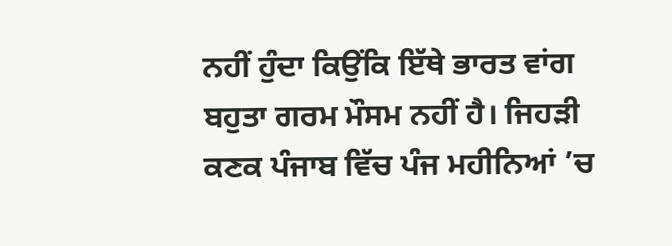ਨਹੀਂ ਹੁੰਦਾ ਕਿਉਂਕਿ ਇੱਥੇ ਭਾਰਤ ਵਾਂਗ ਬਹੁਤਾ ਗਰਮ ਮੌਸਮ ਨਹੀਂ ਹੈ। ਜਿਹੜੀ ਕਣਕ ਪੰਜਾਬ ਵਿੱਚ ਪੰਜ ਮਹੀਨਿਆਂ ’ਚ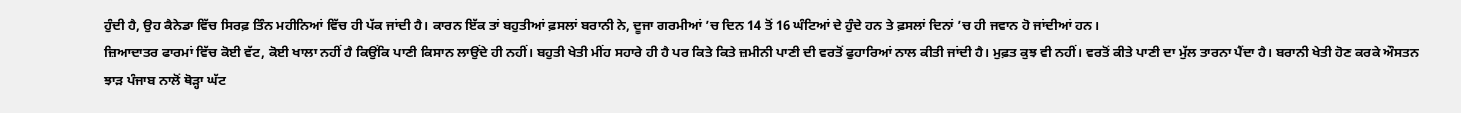ਹੁੰਦੀ ਹੈ, ਉਹ ਕੈਨੇਡਾ ਵਿੱਚ ਸਿਰਫ਼ ਤਿੰਨ ਮਹੀਨਿਆਂ ਵਿੱਚ ਹੀ ਪੱਕ ਜਾਂਦੀ ਹੈ। ਕਾਰਨ ਇੱਕ ਤਾਂ ਬਹੁਤੀਆਂ ਫ਼ਸਲਾਂ ਬਰਾਨੀ ਨੇ, ਦੂਜਾ ਗਰਮੀਆਂ ’ਚ ਦਿਨ 14 ਤੋਂ 16 ਘੰਟਿਆਂ ਦੇ ਹੁੰਦੇ ਹਨ ਤੇ ਫ਼ਸਲਾਂ ਦਿਨਾਂ ’ਚ ਹੀ ਜਵਾਨ ਹੋ ਜਾਂਦੀਆਂ ਹਨ।
ਜ਼ਿਆਦਾਤਰ ਫਾਰਮਾਂ ਵਿੱਚ ਕੋਈ ਵੱਟ, ਕੋਈ ਖਾਲਾ ਨਹੀਂ ਹੈ ਕਿਉਂਕਿ ਪਾਣੀ ਕਿਸਾਨ ਲਾਉਂਦੇ ਹੀ ਨਹੀਂ। ਬਹੁਤੀ ਖੇਤੀ ਮੀਂਹ ਸਹਾਰੇ ਹੀ ਹੈ ਪਰ ਕਿਤੇ ਕਿਤੇ ਜ਼ਮੀਨੀ ਪਾਣੀ ਦੀ ਵਰਤੋਂ ਫੁਹਾਰਿਆਂ ਨਾਲ ਕੀਤੀ ਜਾਂਦੀ ਹੈ। ਮੁਫ਼ਤ ਕੁਝ ਵੀ ਨਹੀਂ। ਵਰਤੋਂ ਕੀਤੇ ਪਾਣੀ ਦਾ ਮੁੱਲ ਤਾਰਨਾ ਪੈਂਦਾ ਹੈ। ਬਰਾਨੀ ਖੇਤੀ ਹੋਣ ਕਰਕੇ ਔਸਤਨ ਝਾੜ ਪੰਜਾਬ ਨਾਲੋਂ ਥੋੜ੍ਹਾ ਘੱਟ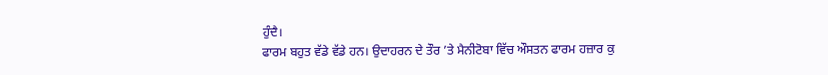ਹੁੰਦੈ।
ਫਾਰਮ ਬਹੁਤ ਵੱਡੇ ਵੱਡੇ ਹਨ। ਉਦਾਹਰਨ ਦੇ ਤੌਰ ’ਤੇ ਮੈਨੀਟੋਬਾ ਵਿੱਚ ਔਸਤਨ ਫਾਰਮ ਹਜ਼ਾਰ ਕੁ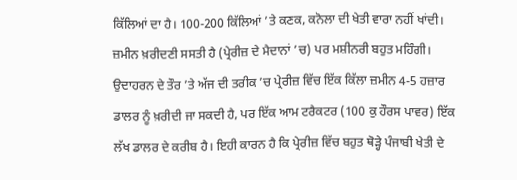ਕਿੱਲਿਆਂ ਦਾ ਹੈ। 100-200 ਕਿੱਲਿਆਂ ’ਤੇ ਕਣਕ, ਕਨੋਲਾ ਦੀ ਖੇਤੀ ਵਾਰਾ ਨਹੀਂ ਖਾਂਦੀ। ਜ਼ਮੀਨ ਖ਼ਰੀਦਣੀ ਸਸਤੀ ਹੈ (ਪ੍ਰੇਰੀਜ਼ ਦੇ ਮੈਦਾਨਾਂ ’ਚ) ਪਰ ਮਸ਼ੀਨਰੀ ਬਹੁਤ ਮਹਿੰਗੀ। ਉਦਾਹਰਨ ਦੇ ਤੌਰ ’ਤੇ ਅੱਜ ਦੀ ਤਰੀਕ ’ਚ ਪ੍ਰੇਰੀਜ਼ ਵਿੱਚ ਇੱਕ ਕਿੱਲਾ ਜ਼ਮੀਨ 4-5 ਹਜ਼ਾਰ ਡਾਲਰ ਨੂੰ ਖ਼ਰੀਦੀ ਜਾ ਸਕਦੀ ਹੈ, ਪਰ ਇੱਕ ਆਮ ਟਰੈਕਟਰ (100 ਕੁ ਹੌਰਸ ਪਾਵਰ) ਇੱਕ ਲੱਖ ਡਾਲਰ ਦੇ ਕਰੀਬ ਹੈ। ਇਹੀ ਕਾਰਨ ਹੈ ਕਿ ਪ੍ਰੇਰੀਜ਼ ਵਿੱਚ ਬਹੁਤ ਥੋੜ੍ਹੇ ਪੰਜਾਬੀ ਖੇਤੀ ਦੇ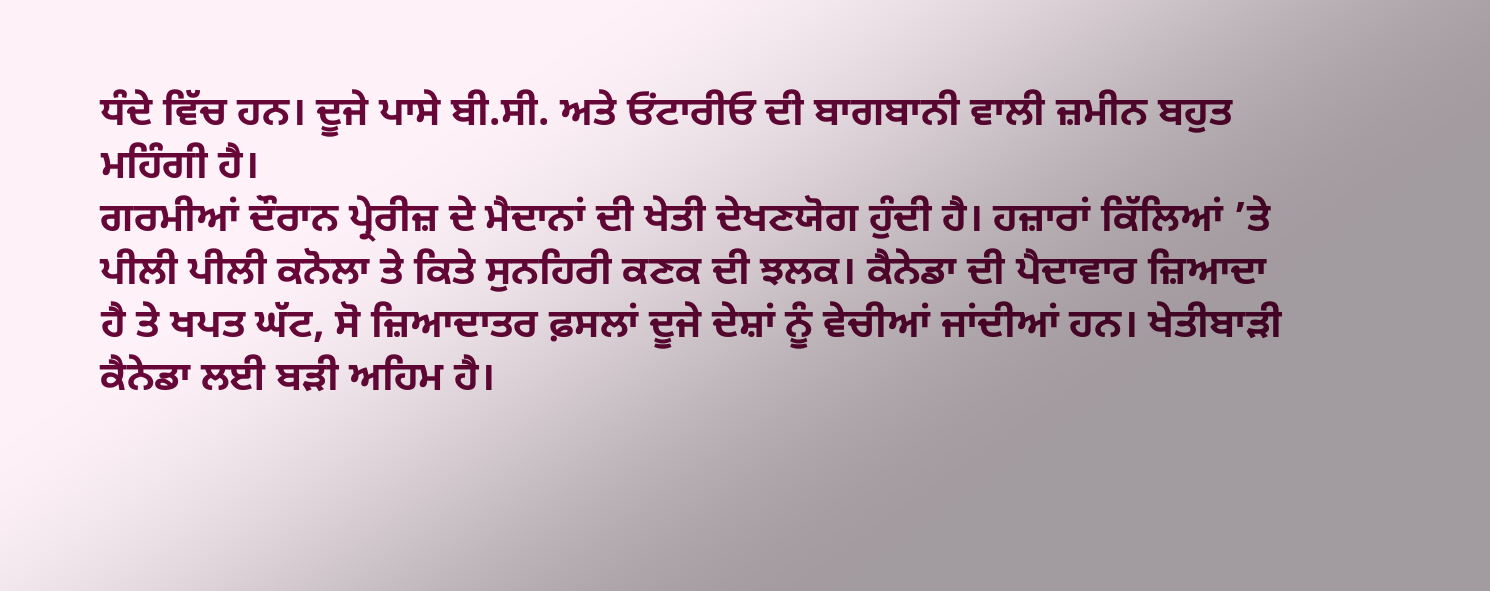ਧੰਦੇ ਵਿੱਚ ਹਨ। ਦੂਜੇ ਪਾਸੇ ਬੀ.ਸੀ. ਅਤੇ ਓਂਟਾਰੀਓ ਦੀ ਬਾਗਬਾਨੀ ਵਾਲੀ ਜ਼ਮੀਨ ਬਹੁਤ ਮਹਿੰਗੀ ਹੈ।
ਗਰਮੀਆਂ ਦੌਰਾਨ ਪ੍ਰੇਰੀਜ਼ ਦੇ ਮੈਦਾਨਾਂ ਦੀ ਖੇਤੀ ਦੇਖਣਯੋਗ ਹੁੰਦੀ ਹੈ। ਹਜ਼ਾਰਾਂ ਕਿੱਲਿਆਂ ’ਤੇ ਪੀਲੀ ਪੀਲੀ ਕਨੋਲਾ ਤੇ ਕਿਤੇ ਸੁਨਹਿਰੀ ਕਣਕ ਦੀ ਝਲਕ। ਕੈਨੇਡਾ ਦੀ ਪੈਦਾਵਾਰ ਜ਼ਿਆਦਾ ਹੈ ਤੇ ਖਪਤ ਘੱਟ, ਸੋ ਜ਼ਿਆਦਾਤਰ ਫ਼ਸਲਾਂ ਦੂਜੇ ਦੇਸ਼ਾਂ ਨੂੰ ਵੇਚੀਆਂ ਜਾਂਦੀਆਂ ਹਨ। ਖੇਤੀਬਾੜੀ ਕੈਨੇਡਾ ਲਈ ਬੜੀ ਅਹਿਮ ਹੈ।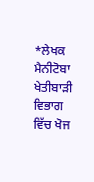*ਲੇਖਕ ਮੈਨੀਟੋਬਾ ਖੇਤੀਬਾੜੀ ਵਿਭਾਗ ਵਿੱਚ ਖੋਜ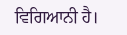ਵਿਗਿਆਨੀ ਹੈ।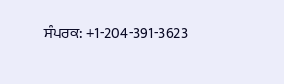ਸੰਪਰਕ: +1-204-391-3623